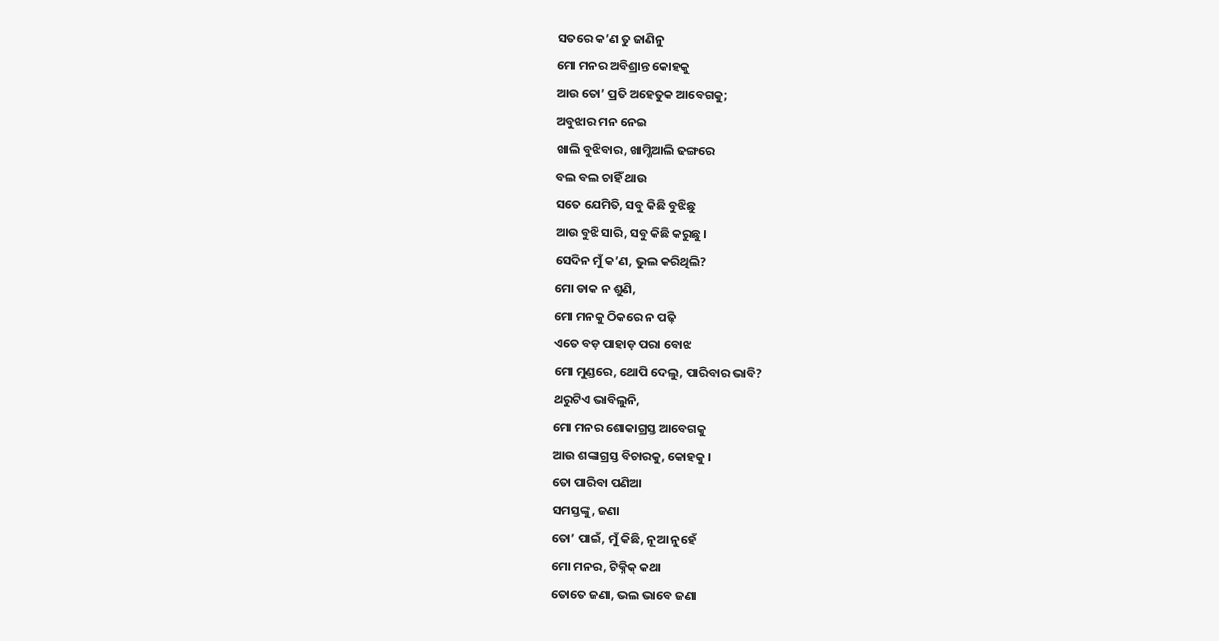ସତରେ କ’ଣ ତୁ ଜାଣିନୁ
ମୋ ମନର ଅବିଶ୍ରାନ୍ତ କୋହକୁ
ଆଉ ତୋ’ ପ୍ରତି ଅହେତୁକ ଆବେଗକୁ;
ଅବୁଝାର ମନ ନେଇ
ଖାଲି ବୁଝିବାର, ଖାମ୍ଖିଆଲି ଢଙ୍ଗରେ
ବଲ ବଲ ଚାହିଁ ଥାଉ
ସତେ ଯେମିତି, ସବୁ କିଛି ବୁଝିଛୁ
ଆଉ ବୁଝି ସାରି, ସବୁ କିଛି କରୁଛୁ ।
ସେଦିନ ମୁଁ କ’ଣ, ଭୁଲ କରିଥିଲି?
ମୋ ଡାକ ନ ଶୁଣି,
ମୋ ମନକୁ ଠିକରେ ନ ପଢ଼ି
ଏତେ ବଡ଼ ପାହାଡ଼ ପରା ବୋଝ
ମୋ ମୁଣ୍ଡରେ, ଥୋପି ଦେଲୁ, ପାରିବାର ଭାବି?
ଥରୁଟିଏ ଭାବିଲୁନି,
ମୋ ମନର ଶୋକାଗ୍ରସ୍ତ ଆବେଗକୁ
ଆଉ ଶଙ୍କାଗ୍ରସ୍ତ ବିଚାରକୁ, କୋହକୁ ।
ତୋ ପାରିବା ପଣିଆ
ସମସ୍ତଙ୍କୁ, ଜଣା
ତୋ’ ପାଇଁ, ମୁଁ କିଛି, ନୂଆ ନୁହେଁ
ମୋ ମନର, ଟିକ୍ନିକ୍ କଥା
ତୋତେ ଜଣା, ଭଲ ଭାବେ ଜଣା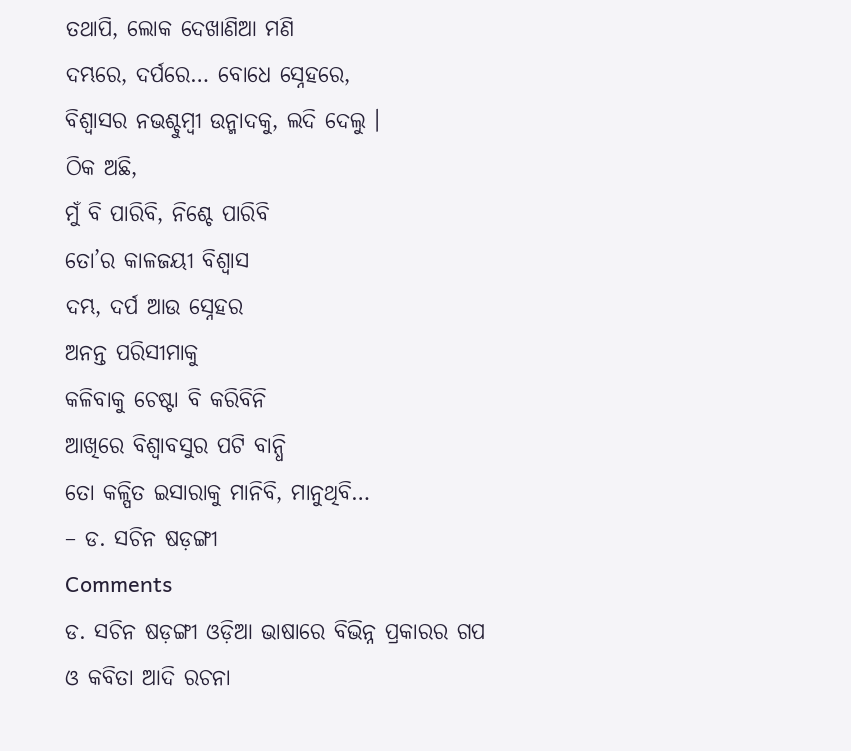ତଥାପି, ଲୋକ ଦେଖାଣିଆ ମଣି
ଦମ୍ଭରେ, ଦର୍ପରେ… ବୋଧେ ସ୍ନେହରେ,
ବିଶ୍ଵାସର ନଭଶ୍ଚୁମ୍ବୀ ଉନ୍ମାଦକୁ, ଲଦି ଦେଲୁ ।
ଠିକ ଅଛି,
ମୁଁ ବି ପାରିବି, ନିଶ୍ଚେ ପାରିବି
ତୋ’ର କାଳଜୟୀ ବିଶ୍ଵାସ
ଦମ୍ଭ, ଦର୍ପ ଆଉ ସ୍ନେହର
ଅନନ୍ତ ପରିସୀମାକୁ
କଳିବାକୁ ଚେଷ୍ଟା ବି କରିବିନି
ଆଖିରେ ବିଶ୍ଵାବସୁର ପଟି ବାନ୍ଧି
ତୋ କଳ୍ପିତ ଇସାରାକୁ ମାନିବି, ମାନୁଥିବି…
– ଡ. ସଚିନ ଷଡ଼ଙ୍ଗୀ
Comments
ଡ. ସଚିନ ଷଡ଼ଙ୍ଗୀ ଓଡ଼ିଆ ଭାଷାରେ ବିଭିନ୍ନ ପ୍ରକାରର ଗପ ଓ କବିତା ଆଦି ରଚନା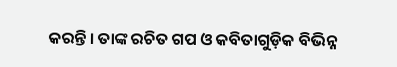କରନ୍ତି । ତାଙ୍କ ରଚିତ ଗପ ଓ କବିତାଗୁଡ଼ିକ ବିଭିନ୍ନ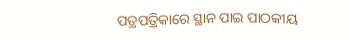ପତ୍ରପତ୍ରିକାରେ ସ୍ଥାନ ପାଇ ପାଠକୀୟ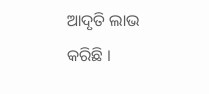ଆଦୃତି ଲାଭ କରିଛି ।